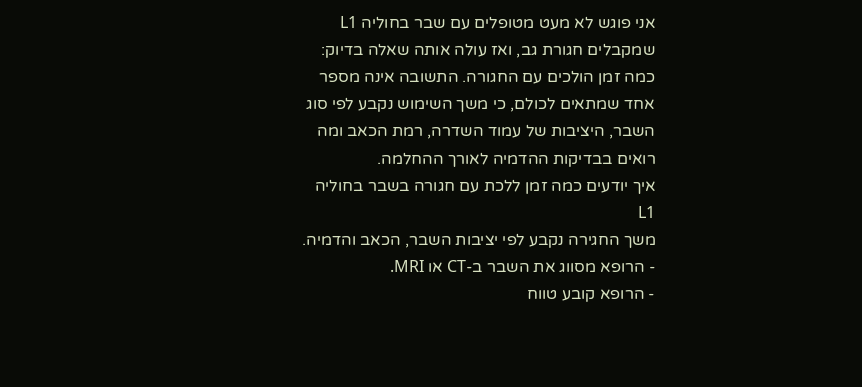אני פוגש לא מעט מטופלים עם שבר בחוליה L1 שמקבלים חגורת גב, ואז עולה אותה שאלה בדיוק: כמה זמן הולכים עם החגורה. התשובה אינה מספר אחד שמתאים לכולם, כי משך השימוש נקבע לפי סוג השבר, היציבות של עמוד השדרה, רמת הכאב ומה רואים בבדיקות ההדמיה לאורך ההחלמה.
איך יודעים כמה זמן ללכת עם חגורה בשבר בחוליה L1
משך החגירה נקבע לפי יציבות השבר, הכאב והדמיה.
- הרופא מסווג את השבר ב-CT או MRI.
- הרופא קובע טווח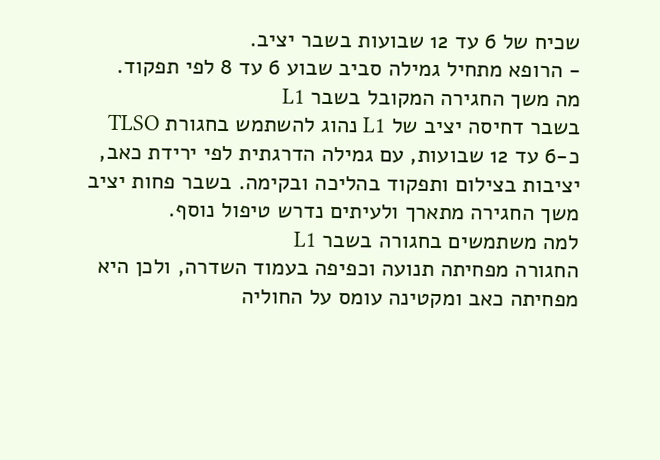שכיח של 6 עד 12 שבועות בשבר יציב.
- הרופא מתחיל גמילה סביב שבוע 6 עד 8 לפי תפקוד.
מה משך החגירה המקובל בשבר L1
בשבר דחיסה יציב של L1 נהוג להשתמש בחגורת TLSO כ-6 עד 12 שבועות, עם גמילה הדרגתית לפי ירידת כאב, יציבות בצילום ותפקוד בהליכה ובקימה. בשבר פחות יציב משך החגירה מתארך ולעיתים נדרש טיפול נוסף.
למה משתמשים בחגורה בשבר L1
החגורה מפחיתה תנועה וכפיפה בעמוד השדרה, ולכן היא מפחיתה כאב ומקטינה עומס על החוליה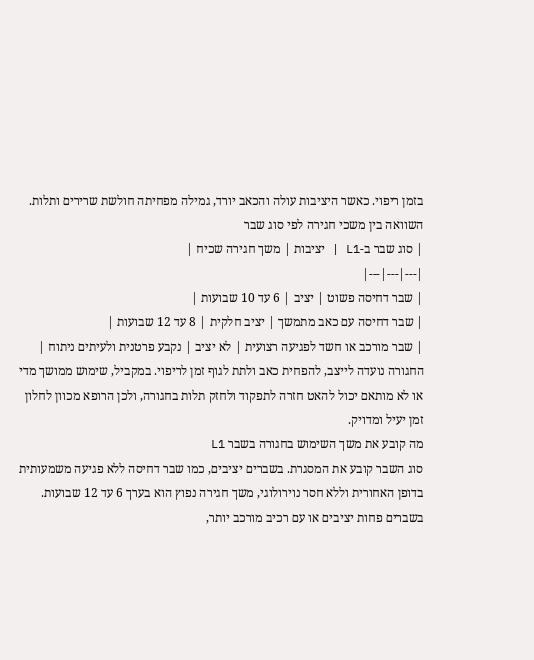בזמן ריפוי. כאשר היציבות עולה והכאב יורד, גמילה מפחיתה חולשת שרירים ותלות.
השוואה בין משכי חגירה לפי סוג שבר
| סוג שבר ב-L1 | יציבות | משך חגירה שכיח |
|---|---|---|
| שבר דחיסה פשוט | יציב | 6 עד 10 שבועות |
| שבר דחיסה עם כאב מתמשך | יציב חלקית | 8 עד 12 שבועות |
| שבר מורכב או חשד לפגיעה רצועית | לא יציב | נקבע פרטנית ולעיתים ניתוח |
החגורה נועדה לייצב, להפחית כאב ולתת לגוף זמן לריפוי. במקביל, שימוש ממושך מדי או לא מותאם יכול להאט חזרה לתפקוד ולחזק תלות בחגורה, ולכן הרופא מכוון לחלון זמן יעיל ומדויק.
מה קובע את משך השימוש בחגורה בשבר L1
סוג השבר קובע את המסגרת. בשברים יציבים, כמו שבר דחיסה ללא פגיעה משמעותית בדופן האחורית וללא חסר נוירולוגי, משך חגירה נפוץ הוא בערך 6 עד 12 שבועות. בשברים פחות יציבים או עם רכיב מורכב יותר,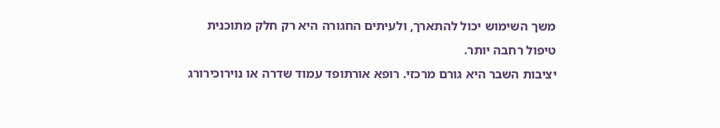משך השימוש יכול להתארך, ולעיתים החגורה היא רק חלק מתוכנית טיפול רחבה יותר.
יציבות השבר היא גורם מרכזי. רופא אורתופד עמוד שדרה או נוירוכירורג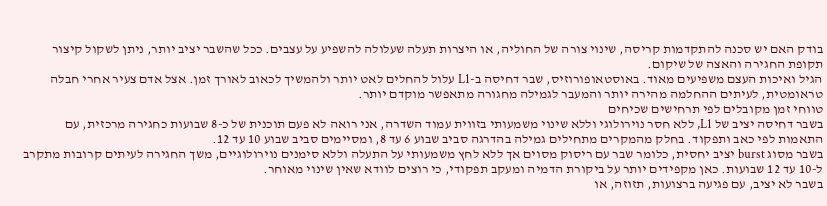בודק האם יש סכנה להתקדמות קריסה, שינוי צורה של החוליה, או היצרות תעלה שעלולה להשפיע על עצבים. ככל שהשבר יציב יותר, ניתן לשקול קיצור תקופת החגירה והאצה של שיקום.
הגיל ואיכות העצם משפיעים מאוד. באוסטאופורוזיס, שבר דחיסה ב-L1 עלול להחלים לאט יותר ולהמשיך לכאוב לאורך זמן. אצל אדם צעיר אחרי חבלה טראומטית, לעיתים ההחלמה מהירה יותר והמעבר לגמילה מחגורה מתאפשר מוקדם יותר.
טווחי זמן מקובלים לפי תרחישים שכיחים
בשבר דחיסה יציב של L1, ללא חסר נוירולוגי וללא שינוי משמעותי בזווית עמוד השדרה, אני רואה לא פעם תוכנית של כ-8 שבועות כחגירה מרכזית, עם התאמות לפי כאב ותפקוד. בחלק מהמקרים מתחילים גמילה בהדרגה סביב שבוע 6 עד 8, ומסיימים סביב שבוע 10 עד 12.
בשבר מסוג burst יציב יחסית, כלומר שבר עם ריסוק מסוים אך ללא לחץ משמעותי על התעלה וללא סימנים נוירולוגיים, משך החגירה לעיתים קרובות מתקרב ל-10 עד 12 שבועות. כאן מקפידים יותר על ביקורת הדמיה ומעקב תפקודי, כי רוצים לוודא שאין שינוי מאוחר.
בשבר לא יציב, עם פגיעה ברצועות, תזוזה, או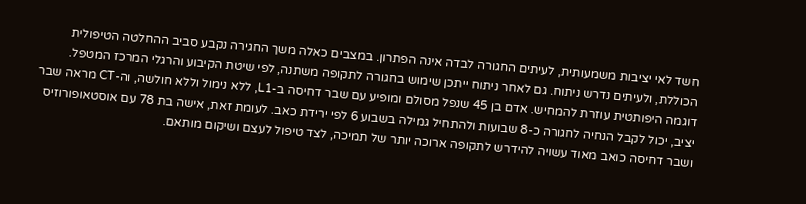חשד לאי יציבות משמעותית, לעיתים החגורה לבדה אינה הפתרון. במצבים כאלה משך החגירה נקבע סביב ההחלטה הטיפולית הכוללת, ולעיתים נדרש ניתוח. גם לאחר ניתוח ייתכן שימוש בחגורה לתקופה משתנה, לפי שיטת הקיבוע והרגלי המרכז המטפל.
דוגמה היפותטית עוזרת להמחיש. אדם בן 45 שנפל מסולם ומופיע עם שבר דחיסה ב-L1, ללא נימול וללא חולשה, וה-CT מראה שבר יציב, יכול לקבל הנחיה לחגורה כ-8 שבועות ולהתחיל גמילה בשבוע 6 לפי ירידת כאב. לעומת זאת, אישה בת 78 עם אוסטאופורוזיס ושבר דחיסה כואב מאוד עשויה להידרש לתקופה ארוכה יותר של תמיכה, לצד טיפול לעצם ושיקום מותאם.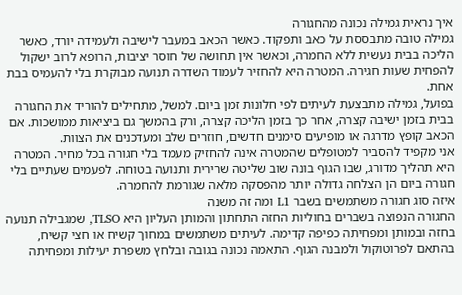איך נראית גמילה נכונה מהחגורה
גמילה טובה מתבססת על כאב ותפקוד. כאשר הכאב במעבר לישיבה ולעמידה יורד, כאשר הליכה בבית נעשית ללא החמרה, וכאשר אין תחושה של חוסר יציבות, הרופא לרוב ישקול להפחית שעות חגירה. המטרה היא להחזיר לעמוד השדרה תנועה מבוקרת בלי להעמיס בבת אחת.
בפועל, גמילה מתבצעת לעיתים לפי חלונות זמן ביום. למשל, מתחילים להוריד את החגורה בבית בזמן ישיבה קצרה, אחר כך בזמן הליכה קצרה, ורק בהמשך גם ביציאות ממושכות. אם הכאב קופץ מדרגה או מופיעים סימנים חדשים, חוזרים שלב ומעדכנים את הצוות.
אני מקפיד להסביר למטופלים שהמטרה אינה להחזיק מעמד בלי חגורה בכל מחיר. המטרה היא תהליך מדורג, שבו הגוף בונה שוב שליטה שרירית ותנועה בטוחה. לפעמים שעתיים בלי חגורה ביום הן הצלחה גדולה יותר מהפסקה מלאה שגורמת להחמרה.
איזה סוג חגורה משתמשים בשבר L1 ומה זה משנה
החגורה הנפוצה בשברים בחוליות החזה התחתון והמותן העליון היא TLSO, שמגבילה תנועה בחזה ובמותן ומפחיתה כפיפה קדימה. לעיתים משתמשים במחוך קשיח או חצי קשיח, בהתאם לפרוטוקול ולמבנה הגוף. התאמה נכונה בגובה ובלחץ משפרת יעילות ומפחיתה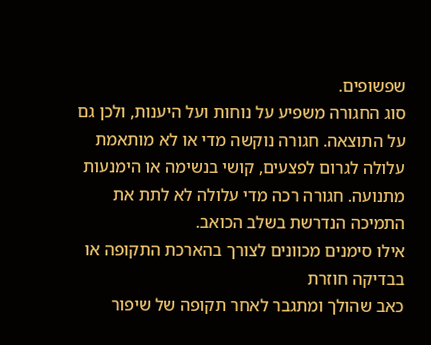שפשופים.
סוג החגורה משפיע על נוחות ועל היענות, ולכן גם על התוצאה. חגורה נוקשה מדי או לא מותאמת עלולה לגרום לפצעים, קושי בנשימה או הימנעות מתנועה. חגורה רכה מדי עלולה לא לתת את התמיכה הנדרשת בשלב הכואב.
אילו סימנים מכוונים לצורך בהארכת התקופה או בבדיקה חוזרת
כאב שהולך ומתגבר לאחר תקופה של שיפור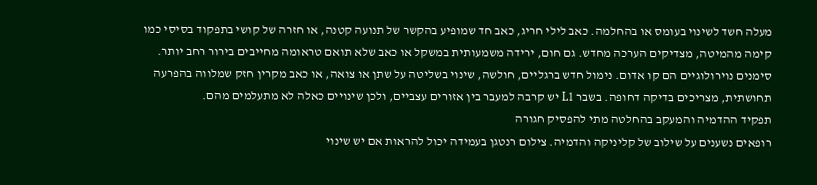מעלה חשד לשינוי בעומס או בהחלמה. כאב לילי חריג, כאב חד שמופיע בהקשר של תנועה קטנה, או חזרה של קושי בתפקוד בסיסי כמו קימה מהמיטה, מצדיקים הערכה מחדש. גם חום, ירידה משמעותית במשקל או כאב שלא תואם טראומה מחייבים בירור רחב יותר.
סימנים נוירולוגיים הם קו אדום. נימול חדש ברגליים, חולשה, שינוי בשליטה על שתן או צואה, או כאב מקרין חזק שמלווה בהפרעה תחושתית, מצריכים בדיקה דחופה. בשבר L1 יש קרבה למעבר בין אזורים עצביים, ולכן שינויים כאלה לא מתעלמים מהם.
תפקיד ההדמיה והמעקב בהחלטה מתי להפסיק חגורה
רופאים נשענים על שילוב של קליניקה והדמיה. צילום רנטגן בעמידה יכול להראות אם יש שינוי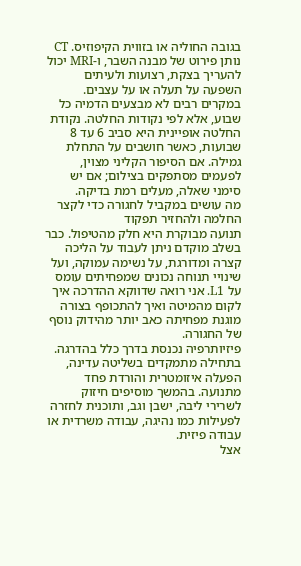בגובה החוליה או בזווית הקיפוזיס. CT נותן פירוט של מבנה השבר, ו-MRI יכול להעריך בצקת, רצועות ולעיתים השפעה על תעלה או על עצבים.
במקרים רבים לא מבצעים הדמיה כל שבוע, אלא לפי נקודות החלטה. נקודת החלטה אופיינית היא סביב 6 עד 8 שבועות, כאשר חושבים על התחלת גמילה. אם הסיפור הקליני מצוין, לפעמים מסתפקים בצילום; אם יש סימני שאלה, מעלים רמת בדיקה.
מה עושים במקביל לחגורה כדי לקצר החלמה ולהחזיר תפקוד
תנועה מבוקרת היא חלק מהטיפול. כבר בשלב מוקדם ניתן לעבוד על הליכה קצרה ומדורגת, על נשימה עמוקה, ועל שינויי תנוחה נכונים שמפחיתים עומס על L1. אני רואה שדווקא ההדרכה איך לקום מהמיטה ואיך להתכופף בצורה מוגנת מפחיתה כאב יותר מהידוק נוסף של החגורה.
פיזיותרפיה נכנסת בדרך כלל בהדרגה. בתחילה מתמקדים בשליטה עדינה, הפעלה איזומטרית והורדת פחד מתנועה. בהמשך מוסיפים חיזוק לשרירי ליבה, ישבן וגב, ותוכנית לחזרה לפעילות כמו נהיגה, עבודה משרדית או עבודה פיזית.
אצל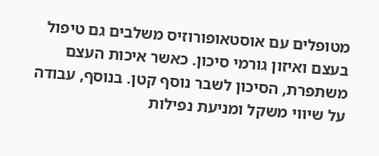מטופלים עם אוסטאופורוזיס משלבים גם טיפול בעצם ואיזון גורמי סיכון. כאשר איכות העצם משתפרת, הסיכון לשבר נוסף קטן. בנוסף, עבודה על שיווי משקל ומניעת נפילות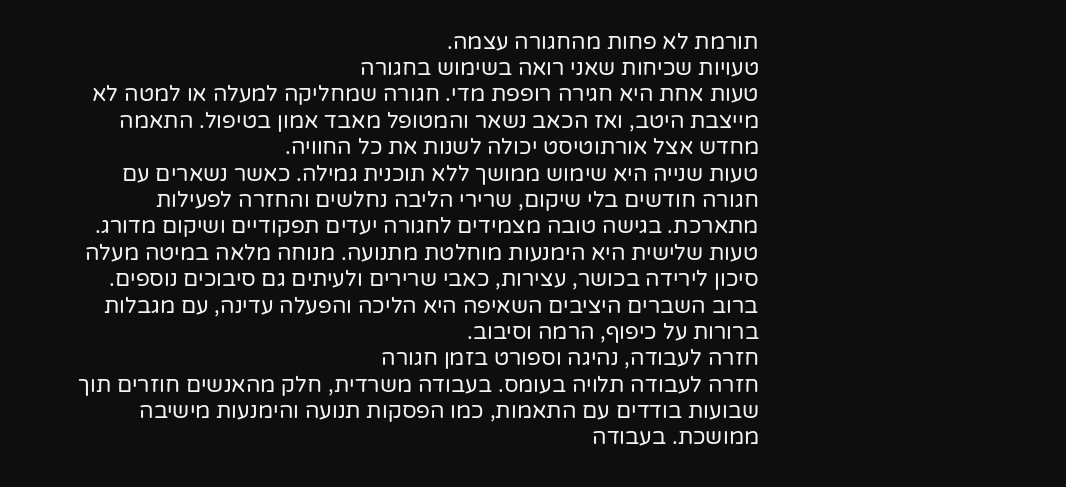תורמת לא פחות מהחגורה עצמה.
טעויות שכיחות שאני רואה בשימוש בחגורה
טעות אחת היא חגירה רופפת מדי. חגורה שמחליקה למעלה או למטה לא מייצבת היטב, ואז הכאב נשאר והמטופל מאבד אמון בטיפול. התאמה מחדש אצל אורתוטיסט יכולה לשנות את כל החוויה.
טעות שנייה היא שימוש ממושך ללא תוכנית גמילה. כאשר נשארים עם חגורה חודשים בלי שיקום, שרירי הליבה נחלשים והחזרה לפעילות מתארכת. בגישה טובה מצמידים לחגורה יעדים תפקודיים ושיקום מדורג.
טעות שלישית היא הימנעות מוחלטת מתנועה. מנוחה מלאה במיטה מעלה סיכון לירידה בכושר, עצירות, כאבי שרירים ולעיתים גם סיבוכים נוספים. ברוב השברים היציבים השאיפה היא הליכה והפעלה עדינה, עם מגבלות ברורות על כיפוף, הרמה וסיבוב.
חזרה לעבודה, נהיגה וספורט בזמן חגורה
חזרה לעבודה תלויה בעומס. בעבודה משרדית, חלק מהאנשים חוזרים תוך שבועות בודדים עם התאמות, כמו הפסקות תנועה והימנעות מישיבה ממושכת. בעבודה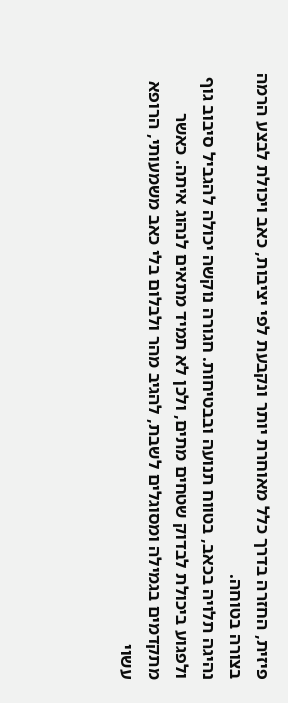פיזית, החזרה בדרך כלל מאוחרת יותר ונקבעת לפי יציבות, כאב ויכולת לבצע הרמה בצורה בטוחה.
נהיגה תלויה בכאב, בטווח תנועה ובבטיחות. חגורה נוקשה יכולה להגביל סיבוב גוף ולפגוע ביכולת לבדוק שטחים מתים, ולכן לא תמיד מתאים לנהוג איתה. כאשר מתקדמים בגמילה ומסוגלים לשבת, להגיב מהר ולבלום בלי כאב משמעותי, הרופא עשוי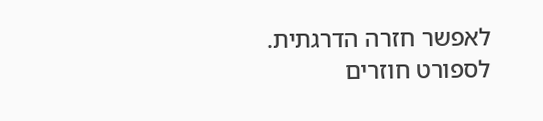לאפשר חזרה הדרגתית.
לספורט חוזרים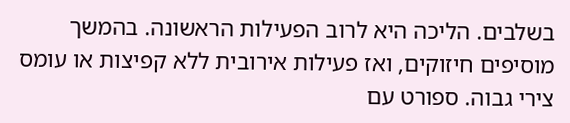בשלבים. הליכה היא לרוב הפעילות הראשונה. בהמשך מוסיפים חיזוקים, ואז פעילות אירובית ללא קפיצות או עומס צירי גבוה. ספורט עם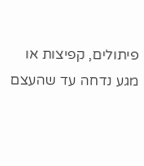פיתולים, קפיצות או מגע נדחה עד שהעצם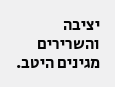יציבה והשרירים מגינים היטב.